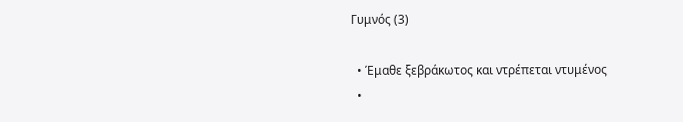Γυμνός (3)

  • Έμαθε ξεβράκωτος και ντρέπεται ντυμένος
  •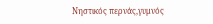Νηστικός περνάς,γυμνός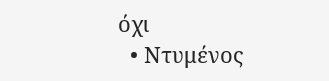όχι
  • Ντυμένος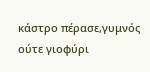κάστρο πέρασε,γυμνός ούτε γιοφύρι